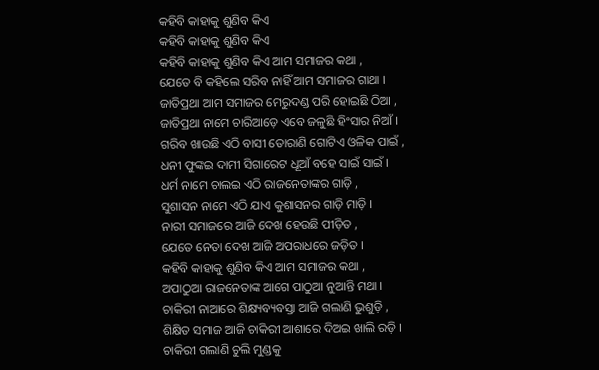କହିବି କାହାକୁ ଶୁଣିବ କିଏ
କହିବି କାହାକୁ ଶୁଣିବ କିଏ
କହିବି କାହାକୁ ଶୁଣିବ କିଏ ଆମ ସମାଜର କଥା ,
ଯେତେ ବି କହିଲେ ସରିବ ନାହିଁ ଆମ ସମାଜର ଗାଥା ।
ଜାତିପ୍ରଥା ଆମ ସମାଜର ମେରୁଦଣ୍ଡ ପରି ହୋଇଛି ଠିଆ ,
ଜାତିପ୍ରଥା ନାମେ ଚାରିଆଡ଼େ ଏବେ ଜଳୁଛି ହିଂସାର ନିଆଁ ।
ଗରିବ ଖାଉଛି ଏଠି ବାସୀ ତୋରାଣି ଗୋଟିଏ ଓଳିକ ପାଇଁ ,
ଧନୀ ଫୁଙ୍କଇ ଦାମୀ ସିଗାରେଟ ଧୂଆଁ ବହେ ସାଇଁ ସାଇଁ ।
ଧର୍ମ ନାମେ ଚାଲଇ ଏଠି ରାଜନେତାଙ୍କର ଗାଡ଼ି ,
ସୁଶାସନ ନାମେ ଏଠି ଯାଏ କୁଶାସନର ଗାଡ଼ି ମାଡ଼ି ।
ନାରୀ ସମାଜରେ ଆଜି ଦେଖ ହେଉଛି ପୀଡ଼ିତ ,
ଯେତେ ନେତା ଦେଖ ଆଜି ଅପରାଧରେ ଜଡ଼ିତ ।
କହିବି କାହାକୁ ଶୁଣିବ କିଏ ଆମ ସମାଜର କଥା ,
ଅପାଠୁଆ ରାଜନେତାଙ୍କ ଆଗେ ପାଠୁଆ ନୁଆନ୍ତି ମଥା ।
ଚାକିରୀ ନାଆରେ ଶିକ୍ଷ୍ୟବ୍ୟବସ୍ତା ଆଜି ଗଲାଣି ଭୁଶୁଡ଼ି ,
ଶିକ୍ଷିତ ସମାଜ ଆଜି ଚାକିରୀ ଆଶାରେ ଦିଅଇ ଖାଲି ରଡ଼ି ।
ଚାକିରୀ ଗଲାଣି ଚୁଲି ମୁଣ୍ଡକୁ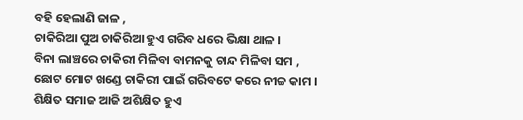ବହି ହେଲାଣି ଜାଳ ,
ଚାକିରିଆ ପୁଅ ଚାକିରିଆ ହୁଏ ଗରିବ ଧରେ ଭିକ୍ଷା ଥାଳ ।
ବିନା ଲାଞ୍ଚରେ ଚାକିରୀ ମିଳିବା ବାମନକୁ ଚାନ୍ଦ ମିଳିବା ସମ ,
ଛୋଟ ମୋଟ ଖଣ୍ଡେ ଚାକିରୀ ପାଇଁ ଗରିବଟେ କରେ ନୀଚ୍ଚ କାମ ।
ଶିକ୍ଷିତ ସମାଜ ଆଜି ଅଶିକ୍ଷିତ ହୁଏ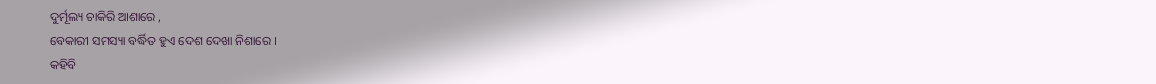ଦୁର୍ମୂଲ୍ୟ ଚାକିରି ଆଶାରେ ,
ବେକାରୀ ସମସ୍ୟା ବର୍ଦ୍ଧିତ ହୁଏ ଦେଶ ଦେଖା ନିଶାରେ ।
କହିବି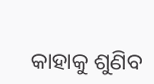କାହାକୁ ଶୁଣିବ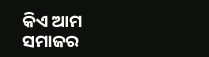କିଏ ଆମ ସମାଜର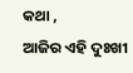କଥା ,
ଆଜିର ଏହି ଦୁଃଖୀ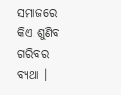ସମାଜରେ କିଏ ଶୁଣିବ ଗରିବର ବ୍ୟଥା ।